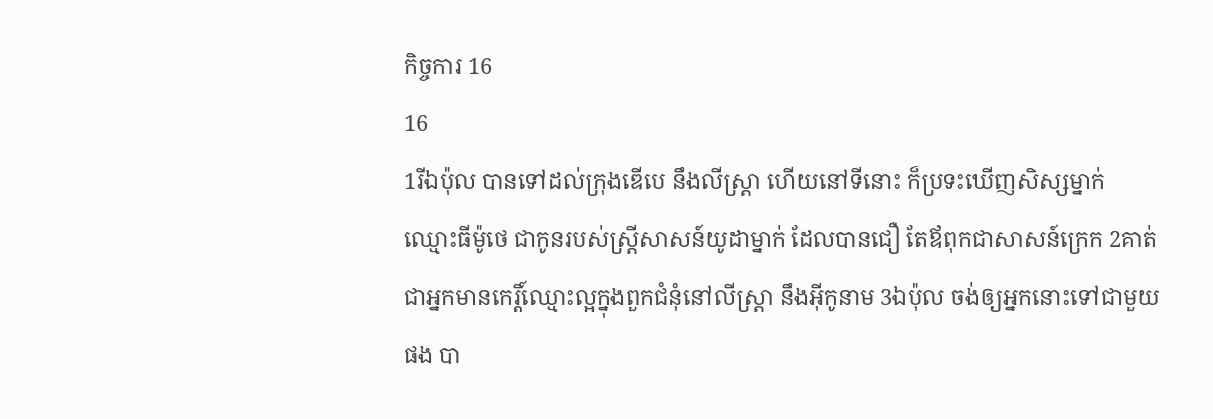កិច្ចការ 16
16
1រីឯប៉ុល បានទៅដល់ក្រុងឌើបេ នឹងលីស្ត្រា ហើយនៅទីនោះ ក៏ប្រទះឃើញសិស្សម្នាក់ ឈ្មោះធីម៉ូថេ ជាកូនរបស់ស្ត្រីសាសន៍យូដាម្នាក់ ដែលបានជឿ តែឪពុកជាសាសន៍ក្រេក 2គាត់ជាអ្នកមានកេរ្តិ៍ឈ្មោះល្អក្នុងពួកជំនុំនៅលីស្ត្រា នឹងអ៊ីកូនាម 3ឯប៉ុល ចង់ឲ្យអ្នកនោះទៅជាមួយផង បា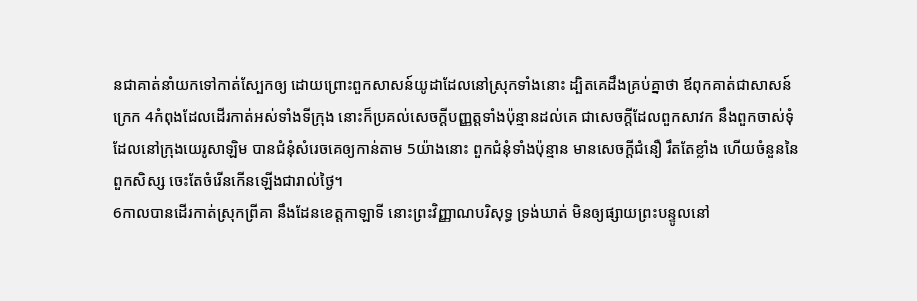នជាគាត់នាំយកទៅកាត់ស្បែកឲ្យ ដោយព្រោះពួកសាសន៍យូដាដែលនៅស្រុកទាំងនោះ ដ្បិតគេដឹងគ្រប់គ្នាថា ឪពុកគាត់ជាសាសន៍ក្រេក 4កំពុងដែលដើរកាត់អស់ទាំងទីក្រុង នោះក៏ប្រគល់សេចក្ដីបញ្ញត្តទាំងប៉ុន្មានដល់គេ ជាសេចក្ដីដែលពួកសាវក នឹងពួកចាស់ទុំ ដែលនៅក្រុងយេរូសាឡិម បានជំនុំសំរេចគេឲ្យកាន់តាម 5យ៉ាងនោះ ពួកជំនុំទាំងប៉ុន្មាន មានសេចក្ដីជំនឿ រឹតតែខ្លាំង ហើយចំនួននៃពួកសិស្ស ចេះតែចំរើនកើនឡើងជារាល់ថ្ងៃ។
6កាលបានដើរកាត់ស្រុកព្រីគា នឹងដែនខេត្តកាឡាទី នោះព្រះវិញ្ញាណបរិសុទ្ធ ទ្រង់ឃាត់ មិនឲ្យផ្សាយព្រះបន្ទូលនៅ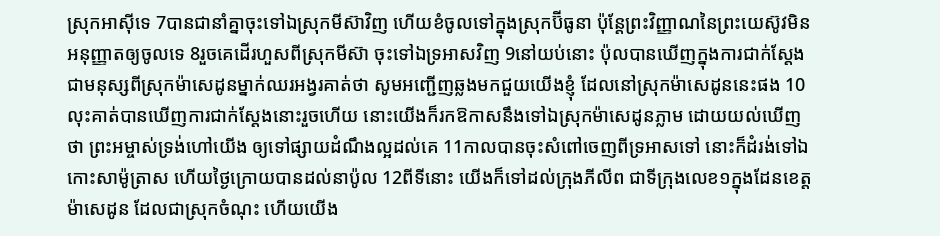ស្រុកអាស៊ីទេ 7បានជានាំគ្នាចុះទៅឯស្រុកមីស៊ាវិញ ហើយខំចូលទៅក្នុងស្រុកប៊ីធូនា ប៉ុន្តែព្រះវិញ្ញាណនៃព្រះយេស៊ូវមិនអនុញ្ញាតឲ្យចូលទេ 8រួចគេដើរហួសពីស្រុកមីស៊ា ចុះទៅឯទ្រអាសវិញ 9នៅយប់នោះ ប៉ុលបានឃើញក្នុងការជាក់ស្តែង ជាមនុស្សពីស្រុកម៉ាសេដូនម្នាក់ឈរអង្វរគាត់ថា សូមអញ្ជើញឆ្លងមកជួយយើងខ្ញុំ ដែលនៅស្រុកម៉ាសេដូននេះផង 10លុះគាត់បានឃើញការជាក់ស្តែងនោះរួចហើយ នោះយើងក៏រកឱកាសនឹងទៅឯស្រុកម៉ាសេដូនភ្លាម ដោយយល់ឃើញថា ព្រះអម្ចាស់ទ្រង់ហៅយើង ឲ្យទៅផ្សាយដំណឹងល្អដល់គេ 11កាលបានចុះសំពៅចេញពីទ្រអាសទៅ នោះក៏ដំរង់ទៅឯកោះសាម៉ូត្រាស ហើយថ្ងៃក្រោយបានដល់នាប៉ូល 12ពីទីនោះ យើងក៏ទៅដល់ក្រុងភីលីព ជាទីក្រុងលេខ១ក្នុងដែនខេត្តម៉ាសេដូន ដែលជាស្រុកចំណុះ ហើយយើង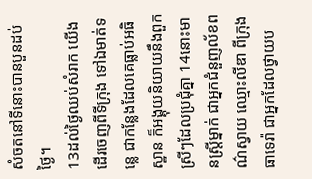សំចតនៅទីនោះបានបួនដប់ថ្ងៃ។
13ដល់ថ្ងៃឈប់សំរាក យើងដើរចេញពីទីក្រុង ទៅឯមាត់ទន្លេ ជាកន្លែងដែលគេធ្លាប់អធិស្ឋាន ក៏អង្គុយនិយាយនឹងពួកស្រីៗដែលប្រជុំគ្នា 14នោះមានស្ត្រីម្នាក់ ជាអ្នកជំនួញល័ខពណ៌ស្វាយ ឈ្មោះលីឌា ពីក្រុងធាទេរ៉ា ជាអ្នកដែលថ្វាយប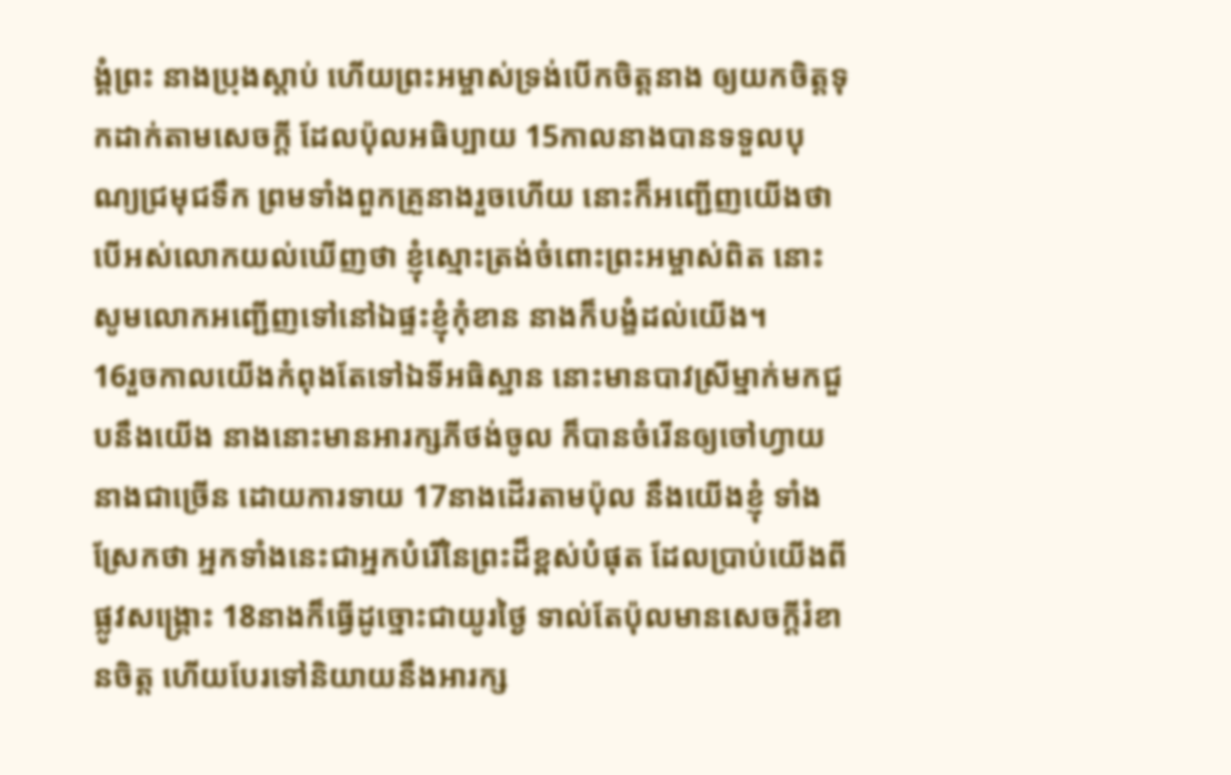ង្គំព្រះ នាងប្រុងស្តាប់ ហើយព្រះអម្ចាស់ទ្រង់បើកចិត្តនាង ឲ្យយកចិត្តទុកដាក់តាមសេចក្ដី ដែលប៉ុលអធិប្បាយ 15កាលនាងបានទទួលបុណ្យជ្រមុជទឹក ព្រមទាំងពួកគ្រួនាងរួចហើយ នោះក៏អញ្ជើញយើងថា បើអស់លោកយល់ឃើញថា ខ្ញុំស្មោះត្រង់ចំពោះព្រះអម្ចាស់ពិត នោះសូមលោកអញ្ជើញទៅនៅឯផ្ទះខ្ញុំកុំខាន នាងក៏បង្ខំដល់យើង។
16រួចកាលយើងកំពុងតែទៅឯទីអធិស្ឋាន នោះមានបាវស្រីម្នាក់មកជួបនឹងយើង នាងនោះមានអារក្សភីថង់ចូល ក៏បានចំរើនឲ្យចៅហ្វាយនាងជាច្រើន ដោយការទាយ 17នាងដើរតាមប៉ុល នឹងយើងខ្ញុំ ទាំងស្រែកថា អ្នកទាំងនេះជាអ្នកបំរើនៃព្រះដ៏ខ្ពស់បំផុត ដែលប្រាប់យើងពីផ្លូវសង្គ្រោះ 18នាងក៏ធ្វើដូច្នោះជាយូរថ្ងៃ ទាល់តែប៉ុលមានសេចក្ដីរំខានចិត្ត ហើយបែរទៅនិយាយនឹងអារក្ស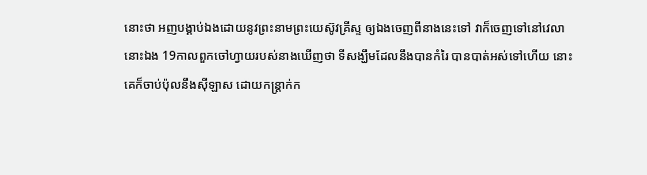នោះថា អញបង្គាប់ឯងដោយនូវព្រះនាមព្រះយេស៊ូវគ្រីស្ទ ឲ្យឯងចេញពីនាងនេះទៅ វាក៏ចេញទៅនៅវេលានោះឯង 19កាលពួកចៅហ្វាយរបស់នាងឃើញថា ទីសង្ឃឹមដែលនឹងបានកំរៃ បានបាត់អស់ទៅហើយ នោះគេក៏ចាប់ប៉ុលនឹងស៊ីឡាស ដោយកន្ត្រាក់ក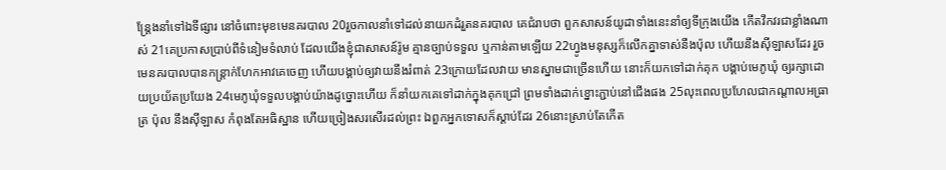ន្ត្រែងនាំទៅឯទីផ្សារ នៅចំពោះមុខមេនគរបាល 20រួចកាលនាំទៅដល់នាយកដំរួតនគរបាល គេជំរាបថា ពួកសាសន៍យូដាទាំងនេះនាំឲ្យទីក្រុងយើង កើតវឹកវរជាខ្លាំងណាស់ 21គេប្រកាសប្រាប់ពីទំនៀមទំលាប់ ដែលយើងខ្ញុំជាសាសន៍រ៉ូម គ្មានច្បាប់ទទួល ឬកាន់តាមឡើយ 22ហ្វូងមនុស្សក៏លើកគ្នាទាស់នឹងប៉ុល ហើយនឹងស៊ីឡាសដែរ រួចមេនគរបាលបានកន្ត្រាក់ហែកអាវគេចេញ ហើយបង្គាប់ឲ្យវាយនឹងរំពាត់ 23ក្រោយដែលវាយ មានស្នាមជាច្រើនហើយ នោះក៏យកទៅដាក់គុក បង្គាប់មេភូឃុំ ឲ្យរក្សាដោយប្រយ័តប្រយែង 24មេភូឃុំទទួលបង្គាប់យ៉ាងដូច្នោះហើយ ក៏នាំយកគេទៅដាក់ក្នុងគុកជ្រៅ ព្រមទាំងដាក់ខ្នោះភ្ជាប់នៅជើងផង 25លុះពេលប្រហែលជាកណ្តាលអធ្រាត្រ ប៉ុល នឹងស៊ីឡាស កំពុងតែអធិស្ឋាន ហើយច្រៀងសរសើរដល់ព្រះ ឯពួកអ្នកទោសក៏ស្តាប់ដែរ 26នោះស្រាប់តែកើត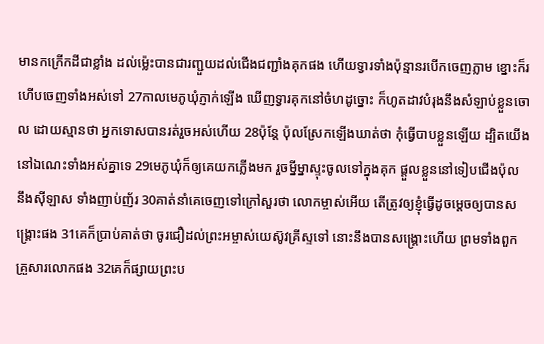មានកក្រើកដីជាខ្លាំង ដល់ម៉្លេះបានជារញ្ជួយដល់ជើងជញ្ជាំងគុកផង ហើយទ្វារទាំងប៉ុន្មានរបើកចេញភ្លាម ខ្នោះក៏រហើបចេញទាំងអស់ទៅ 27កាលមេភូឃុំភ្ញាក់ឡើង ឃើញទ្វារគុកនៅចំហដូច្នោះ ក៏ហូតដាវបំរុងនឹងសំឡាប់ខ្លួនចោល ដោយស្មានថា អ្នកទោសបានរត់រួចអស់ហើយ 28ប៉ុន្តែ ប៉ុលស្រែកឡើងឃាត់ថា កុំធ្វើបាបខ្លួនឡើយ ដ្បិតយើងនៅឯណេះទាំងអស់គ្នាទេ 29មេភូឃុំក៏ឲ្យគេយកភ្លើងមក រួចម្នីម្នាស្ទុះចូលទៅក្នុងគុក ផ្តួលខ្លួននៅទៀបជើងប៉ុល នឹងស៊ីឡាស ទាំងញាប់ញ័រ 30គាត់នាំគេចេញទៅក្រៅសួរថា លោកម្ចាស់អើយ តើត្រូវឲ្យខ្ញុំធ្វើដូចម្តេចឲ្យបានសង្គ្រោះផង 31គេក៏ប្រាប់គាត់ថា ចូរជឿដល់ព្រះអម្ចាស់យេស៊ូវគ្រីស្ទទៅ នោះនឹងបានសង្គ្រោះហើយ ព្រមទាំងពួកគ្រួសារលោកផង 32គេក៏ផ្សាយព្រះប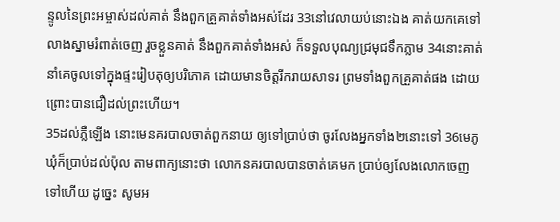ន្ទូលនៃព្រះអម្ចាស់ដល់គាត់ នឹងពួកគ្រួគាត់ទាំងអស់ដែរ 33នៅវេលាយប់នោះឯង គាត់យកគេទៅលាងស្នាមរំពាត់ចេញ រួចខ្លួនគាត់ នឹងពួកគាត់ទាំងអស់ ក៏ទទួលបុណ្យជ្រមុជទឹកភ្លាម 34នោះគាត់នាំគេចូលទៅក្នុងផ្ទះរៀបតុឲ្យបរិភោគ ដោយមានចិត្តរីករាយសាទរ ព្រមទាំងពួកគ្រួគាត់ផង ដោយព្រោះបានជឿដល់ព្រះហើយ។
35ដល់ភ្លឺឡើង នោះមេនគរបាលចាត់ពួកនាយ ឲ្យទៅប្រាប់ថា ចូរលែងអ្នកទាំង២នោះទៅ 36មេភូឃុំក៏ប្រាប់ដល់ប៉ុល តាមពាក្យនោះថា លោកនគរបាលបានចាត់គេមក ប្រាប់ឲ្យលែងលោកចេញទៅហើយ ដូច្នេះ សូមអ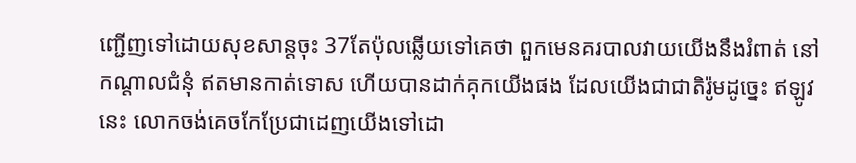ញ្ជើញទៅដោយសុខសាន្តចុះ 37តែប៉ុលឆ្លើយទៅគេថា ពួកមេនគរបាលវាយយើងនឹងរំពាត់ នៅកណ្តាលជំនុំ ឥតមានកាត់ទោស ហើយបានដាក់គុកយើងផង ដែលយើងជាជាតិរ៉ូមដូច្នេះ ឥឡូវនេះ លោកចង់គេចកែប្រែជាដេញយើងទៅដោ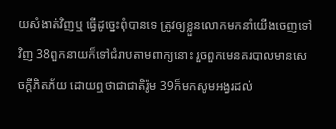យសំងាត់វិញឬ ធ្វើដូច្នេះពុំបានទេ ត្រូវឲ្យខ្លួនលោកមកនាំយើងចេញទៅវិញ 38ពួកនាយក៏ទៅជំរាបតាមពាក្យនោះ រួចពួកមេនគរបាលមានសេចក្ដីភិតភ័យ ដោយឮថាជាជាតិរ៉ូម 39ក៏មកសូមអង្វរដល់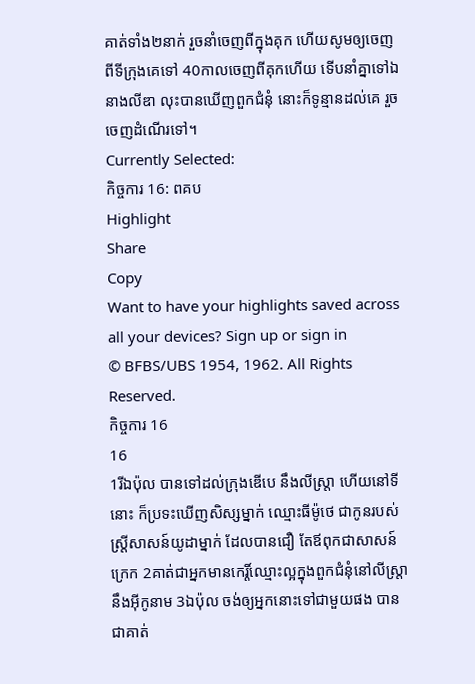គាត់ទាំង២នាក់ រួចនាំចេញពីក្នុងគុក ហើយសូមឲ្យចេញពីទីក្រុងគេទៅ 40កាលចេញពីគុកហើយ ទើបនាំគ្នាទៅឯនាងលីឌា លុះបានឃើញពួកជំនុំ នោះក៏ទូន្មានដល់គេ រួចចេញដំណើរទៅ។
Currently Selected:
កិច្ចការ 16: ពគប
Highlight
Share
Copy
Want to have your highlights saved across all your devices? Sign up or sign in
© BFBS/UBS 1954, 1962. All Rights Reserved.
កិច្ចការ 16
16
1រីឯប៉ុល បានទៅដល់ក្រុងឌើបេ នឹងលីស្ត្រា ហើយនៅទីនោះ ក៏ប្រទះឃើញសិស្សម្នាក់ ឈ្មោះធីម៉ូថេ ជាកូនរបស់ស្ត្រីសាសន៍យូដាម្នាក់ ដែលបានជឿ តែឪពុកជាសាសន៍ក្រេក 2គាត់ជាអ្នកមានកេរ្តិ៍ឈ្មោះល្អក្នុងពួកជំនុំនៅលីស្ត្រា នឹងអ៊ីកូនាម 3ឯប៉ុល ចង់ឲ្យអ្នកនោះទៅជាមួយផង បានជាគាត់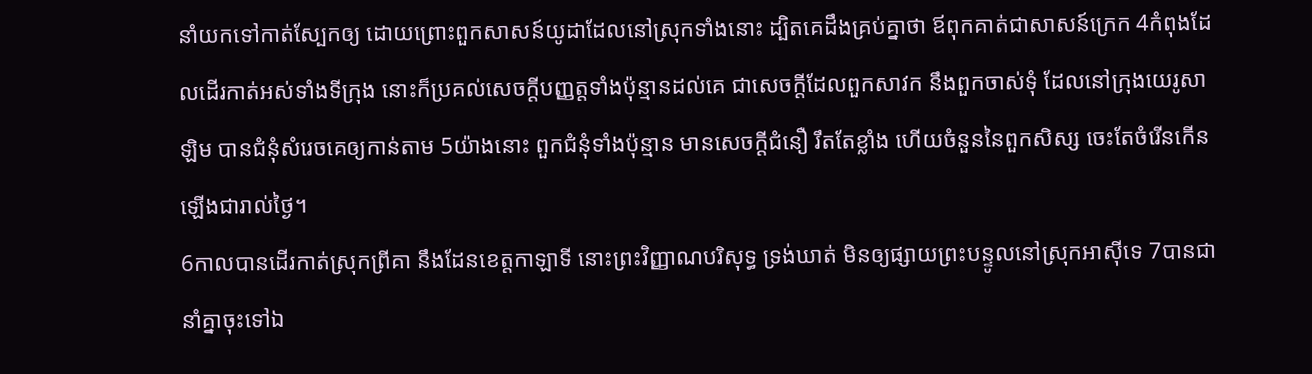នាំយកទៅកាត់ស្បែកឲ្យ ដោយព្រោះពួកសាសន៍យូដាដែលនៅស្រុកទាំងនោះ ដ្បិតគេដឹងគ្រប់គ្នាថា ឪពុកគាត់ជាសាសន៍ក្រេក 4កំពុងដែលដើរកាត់អស់ទាំងទីក្រុង នោះក៏ប្រគល់សេចក្ដីបញ្ញត្តទាំងប៉ុន្មានដល់គេ ជាសេចក្ដីដែលពួកសាវក នឹងពួកចាស់ទុំ ដែលនៅក្រុងយេរូសាឡិម បានជំនុំសំរេចគេឲ្យកាន់តាម 5យ៉ាងនោះ ពួកជំនុំទាំងប៉ុន្មាន មានសេចក្ដីជំនឿ រឹតតែខ្លាំង ហើយចំនួននៃពួកសិស្ស ចេះតែចំរើនកើនឡើងជារាល់ថ្ងៃ។
6កាលបានដើរកាត់ស្រុកព្រីគា នឹងដែនខេត្តកាឡាទី នោះព្រះវិញ្ញាណបរិសុទ្ធ ទ្រង់ឃាត់ មិនឲ្យផ្សាយព្រះបន្ទូលនៅស្រុកអាស៊ីទេ 7បានជានាំគ្នាចុះទៅឯ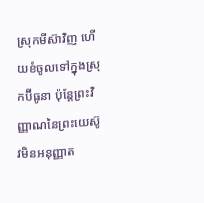ស្រុកមីស៊ាវិញ ហើយខំចូលទៅក្នុងស្រុកប៊ីធូនា ប៉ុន្តែព្រះវិញ្ញាណនៃព្រះយេស៊ូវមិនអនុញ្ញាត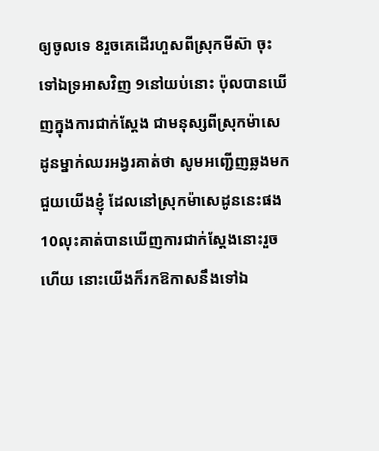ឲ្យចូលទេ 8រួចគេដើរហួសពីស្រុកមីស៊ា ចុះទៅឯទ្រអាសវិញ 9នៅយប់នោះ ប៉ុលបានឃើញក្នុងការជាក់ស្តែង ជាមនុស្សពីស្រុកម៉ាសេដូនម្នាក់ឈរអង្វរគាត់ថា សូមអញ្ជើញឆ្លងមកជួយយើងខ្ញុំ ដែលនៅស្រុកម៉ាសេដូននេះផង 10លុះគាត់បានឃើញការជាក់ស្តែងនោះរួចហើយ នោះយើងក៏រកឱកាសនឹងទៅឯ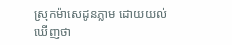ស្រុកម៉ាសេដូនភ្លាម ដោយយល់ឃើញថា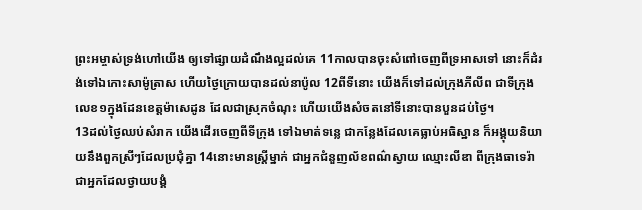ព្រះអម្ចាស់ទ្រង់ហៅយើង ឲ្យទៅផ្សាយដំណឹងល្អដល់គេ 11កាលបានចុះសំពៅចេញពីទ្រអាសទៅ នោះក៏ដំរង់ទៅឯកោះសាម៉ូត្រាស ហើយថ្ងៃក្រោយបានដល់នាប៉ូល 12ពីទីនោះ យើងក៏ទៅដល់ក្រុងភីលីព ជាទីក្រុងលេខ១ក្នុងដែនខេត្តម៉ាសេដូន ដែលជាស្រុកចំណុះ ហើយយើងសំចតនៅទីនោះបានបួនដប់ថ្ងៃ។
13ដល់ថ្ងៃឈប់សំរាក យើងដើរចេញពីទីក្រុង ទៅឯមាត់ទន្លេ ជាកន្លែងដែលគេធ្លាប់អធិស្ឋាន ក៏អង្គុយនិយាយនឹងពួកស្រីៗដែលប្រជុំគ្នា 14នោះមានស្ត្រីម្នាក់ ជាអ្នកជំនួញល័ខពណ៌ស្វាយ ឈ្មោះលីឌា ពីក្រុងធាទេរ៉ា ជាអ្នកដែលថ្វាយបង្គំ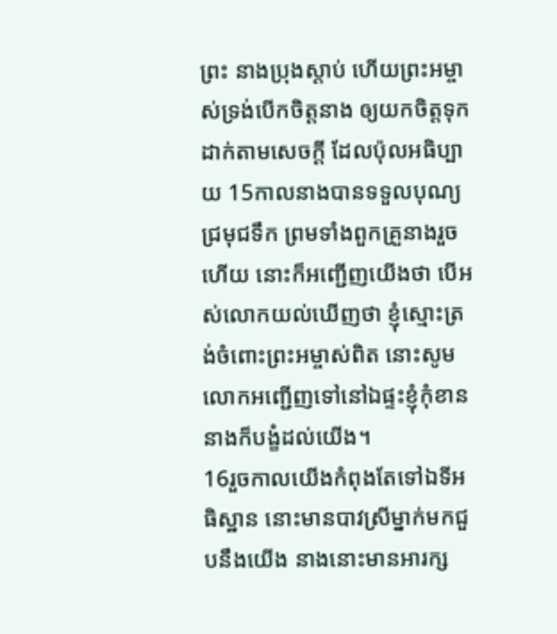ព្រះ នាងប្រុងស្តាប់ ហើយព្រះអម្ចាស់ទ្រង់បើកចិត្តនាង ឲ្យយកចិត្តទុកដាក់តាមសេចក្ដី ដែលប៉ុលអធិប្បាយ 15កាលនាងបានទទួលបុណ្យជ្រមុជទឹក ព្រមទាំងពួកគ្រួនាងរួចហើយ នោះក៏អញ្ជើញយើងថា បើអស់លោកយល់ឃើញថា ខ្ញុំស្មោះត្រង់ចំពោះព្រះអម្ចាស់ពិត នោះសូមលោកអញ្ជើញទៅនៅឯផ្ទះខ្ញុំកុំខាន នាងក៏បង្ខំដល់យើង។
16រួចកាលយើងកំពុងតែទៅឯទីអធិស្ឋាន នោះមានបាវស្រីម្នាក់មកជួបនឹងយើង នាងនោះមានអារក្ស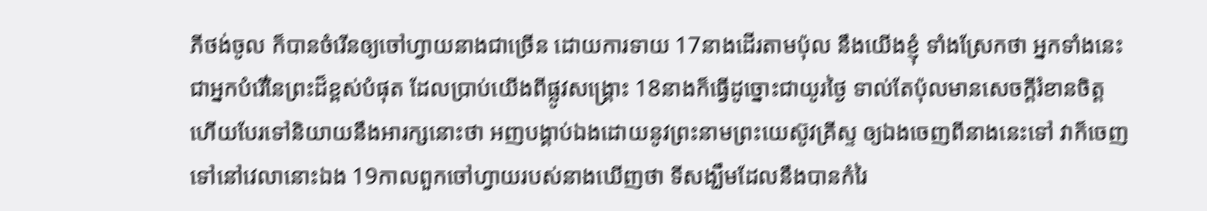ភីថង់ចូល ក៏បានចំរើនឲ្យចៅហ្វាយនាងជាច្រើន ដោយការទាយ 17នាងដើរតាមប៉ុល នឹងយើងខ្ញុំ ទាំងស្រែកថា អ្នកទាំងនេះជាអ្នកបំរើនៃព្រះដ៏ខ្ពស់បំផុត ដែលប្រាប់យើងពីផ្លូវសង្គ្រោះ 18នាងក៏ធ្វើដូច្នោះជាយូរថ្ងៃ ទាល់តែប៉ុលមានសេចក្ដីរំខានចិត្ត ហើយបែរទៅនិយាយនឹងអារក្សនោះថា អញបង្គាប់ឯងដោយនូវព្រះនាមព្រះយេស៊ូវគ្រីស្ទ ឲ្យឯងចេញពីនាងនេះទៅ វាក៏ចេញទៅនៅវេលានោះឯង 19កាលពួកចៅហ្វាយរបស់នាងឃើញថា ទីសង្ឃឹមដែលនឹងបានកំរៃ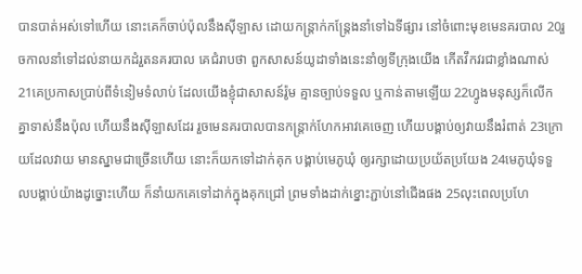បានបាត់អស់ទៅហើយ នោះគេក៏ចាប់ប៉ុលនឹងស៊ីឡាស ដោយកន្ត្រាក់កន្ត្រែងនាំទៅឯទីផ្សារ នៅចំពោះមុខមេនគរបាល 20រួចកាលនាំទៅដល់នាយកដំរួតនគរបាល គេជំរាបថា ពួកសាសន៍យូដាទាំងនេះនាំឲ្យទីក្រុងយើង កើតវឹកវរជាខ្លាំងណាស់ 21គេប្រកាសប្រាប់ពីទំនៀមទំលាប់ ដែលយើងខ្ញុំជាសាសន៍រ៉ូម គ្មានច្បាប់ទទួល ឬកាន់តាមឡើយ 22ហ្វូងមនុស្សក៏លើកគ្នាទាស់នឹងប៉ុល ហើយនឹងស៊ីឡាសដែរ រួចមេនគរបាលបានកន្ត្រាក់ហែកអាវគេចេញ ហើយបង្គាប់ឲ្យវាយនឹងរំពាត់ 23ក្រោយដែលវាយ មានស្នាមជាច្រើនហើយ នោះក៏យកទៅដាក់គុក បង្គាប់មេភូឃុំ ឲ្យរក្សាដោយប្រយ័តប្រយែង 24មេភូឃុំទទួលបង្គាប់យ៉ាងដូច្នោះហើយ ក៏នាំយកគេទៅដាក់ក្នុងគុកជ្រៅ ព្រមទាំងដាក់ខ្នោះភ្ជាប់នៅជើងផង 25លុះពេលប្រហែ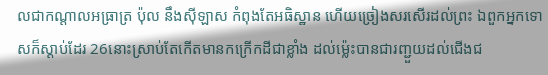លជាកណ្តាលអធ្រាត្រ ប៉ុល នឹងស៊ីឡាស កំពុងតែអធិស្ឋាន ហើយច្រៀងសរសើរដល់ព្រះ ឯពួកអ្នកទោសក៏ស្តាប់ដែរ 26នោះស្រាប់តែកើតមានកក្រើកដីជាខ្លាំង ដល់ម៉្លេះបានជារញ្ជួយដល់ជើងជ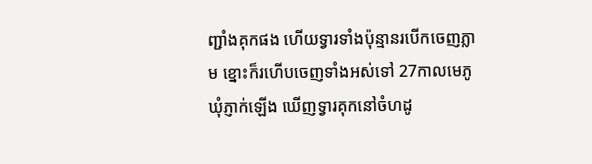ញ្ជាំងគុកផង ហើយទ្វារទាំងប៉ុន្មានរបើកចេញភ្លាម ខ្នោះក៏រហើបចេញទាំងអស់ទៅ 27កាលមេភូឃុំភ្ញាក់ឡើង ឃើញទ្វារគុកនៅចំហដូ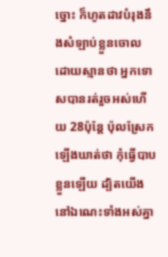ច្នោះ ក៏ហូតដាវបំរុងនឹងសំឡាប់ខ្លួនចោល ដោយស្មានថា អ្នកទោសបានរត់រួចអស់ហើយ 28ប៉ុន្តែ ប៉ុលស្រែកឡើងឃាត់ថា កុំធ្វើបាបខ្លួនឡើយ ដ្បិតយើងនៅឯណេះទាំងអស់គ្នា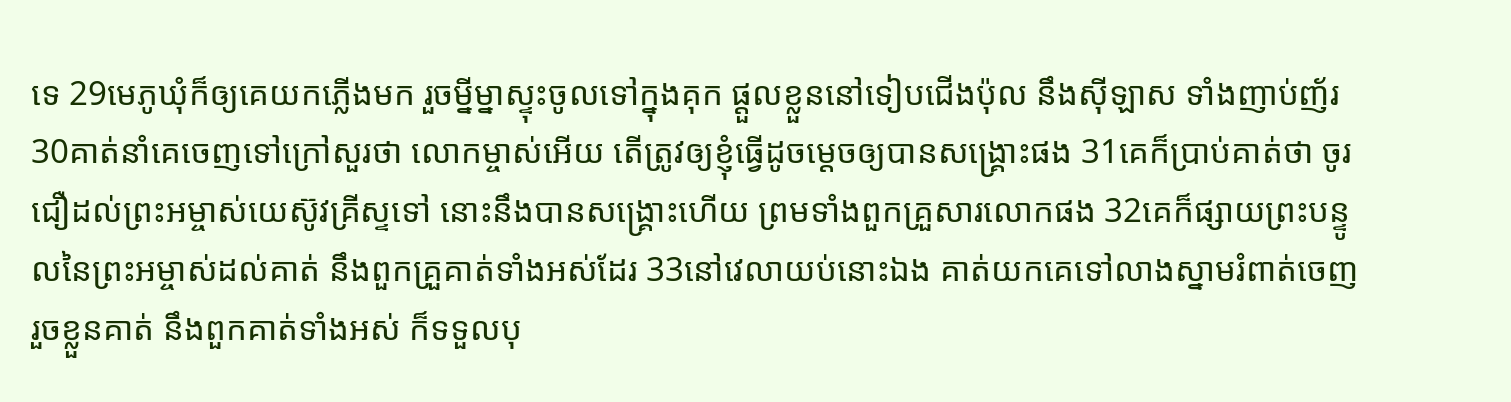ទេ 29មេភូឃុំក៏ឲ្យគេយកភ្លើងមក រួចម្នីម្នាស្ទុះចូលទៅក្នុងគុក ផ្តួលខ្លួននៅទៀបជើងប៉ុល នឹងស៊ីឡាស ទាំងញាប់ញ័រ 30គាត់នាំគេចេញទៅក្រៅសួរថា លោកម្ចាស់អើយ តើត្រូវឲ្យខ្ញុំធ្វើដូចម្តេចឲ្យបានសង្គ្រោះផង 31គេក៏ប្រាប់គាត់ថា ចូរជឿដល់ព្រះអម្ចាស់យេស៊ូវគ្រីស្ទទៅ នោះនឹងបានសង្គ្រោះហើយ ព្រមទាំងពួកគ្រួសារលោកផង 32គេក៏ផ្សាយព្រះបន្ទូលនៃព្រះអម្ចាស់ដល់គាត់ នឹងពួកគ្រួគាត់ទាំងអស់ដែរ 33នៅវេលាយប់នោះឯង គាត់យកគេទៅលាងស្នាមរំពាត់ចេញ រួចខ្លួនគាត់ នឹងពួកគាត់ទាំងអស់ ក៏ទទួលបុ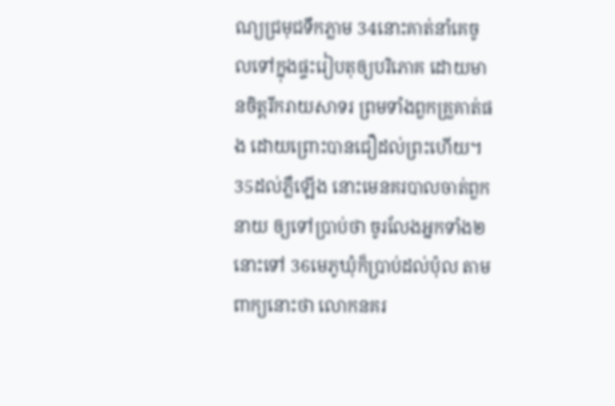ណ្យជ្រមុជទឹកភ្លាម 34នោះគាត់នាំគេចូលទៅក្នុងផ្ទះរៀបតុឲ្យបរិភោគ ដោយមានចិត្តរីករាយសាទរ ព្រមទាំងពួកគ្រួគាត់ផង ដោយព្រោះបានជឿដល់ព្រះហើយ។
35ដល់ភ្លឺឡើង នោះមេនគរបាលចាត់ពួកនាយ ឲ្យទៅប្រាប់ថា ចូរលែងអ្នកទាំង២នោះទៅ 36មេភូឃុំក៏ប្រាប់ដល់ប៉ុល តាមពាក្យនោះថា លោកនគរ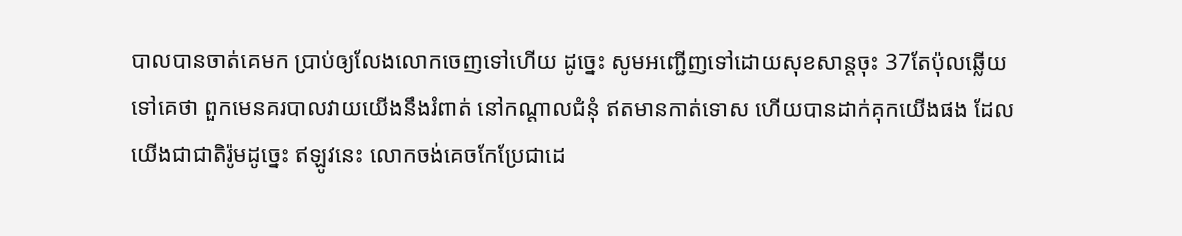បាលបានចាត់គេមក ប្រាប់ឲ្យលែងលោកចេញទៅហើយ ដូច្នេះ សូមអញ្ជើញទៅដោយសុខសាន្តចុះ 37តែប៉ុលឆ្លើយទៅគេថា ពួកមេនគរបាលវាយយើងនឹងរំពាត់ នៅកណ្តាលជំនុំ ឥតមានកាត់ទោស ហើយបានដាក់គុកយើងផង ដែលយើងជាជាតិរ៉ូមដូច្នេះ ឥឡូវនេះ លោកចង់គេចកែប្រែជាដេ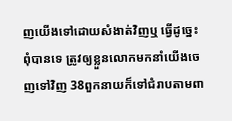ញយើងទៅដោយសំងាត់វិញឬ ធ្វើដូច្នេះពុំបានទេ ត្រូវឲ្យខ្លួនលោកមកនាំយើងចេញទៅវិញ 38ពួកនាយក៏ទៅជំរាបតាមពា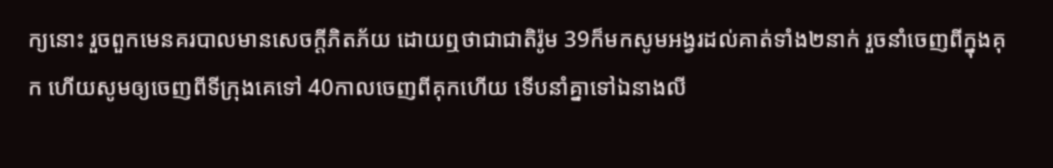ក្យនោះ រួចពួកមេនគរបាលមានសេចក្ដីភិតភ័យ ដោយឮថាជាជាតិរ៉ូម 39ក៏មកសូមអង្វរដល់គាត់ទាំង២នាក់ រួចនាំចេញពីក្នុងគុក ហើយសូមឲ្យចេញពីទីក្រុងគេទៅ 40កាលចេញពីគុកហើយ ទើបនាំគ្នាទៅឯនាងលី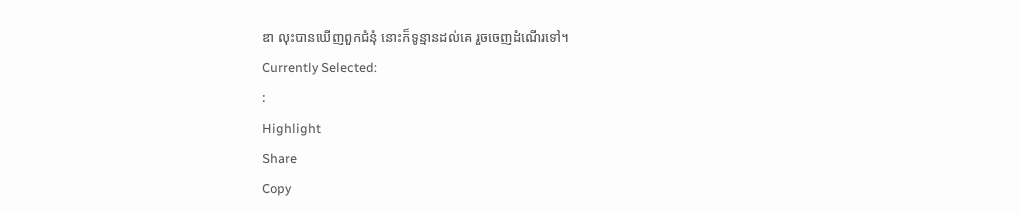ឌា លុះបានឃើញពួកជំនុំ នោះក៏ទូន្មានដល់គេ រួចចេញដំណើរទៅ។
Currently Selected:
:
Highlight
Share
Copy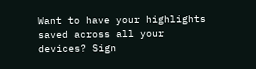Want to have your highlights saved across all your devices? Sign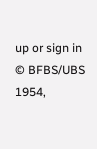up or sign in
© BFBS/UBS 1954,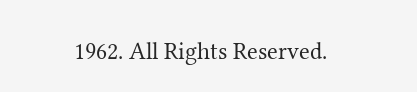1962. All Rights Reserved.